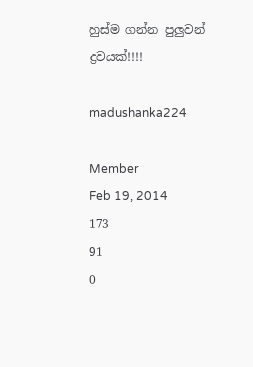හුස්ම ගන්න පුලුවන් ද්‍රවයක්!!!!

madushanka224

Member
Feb 19, 2014
173
91
0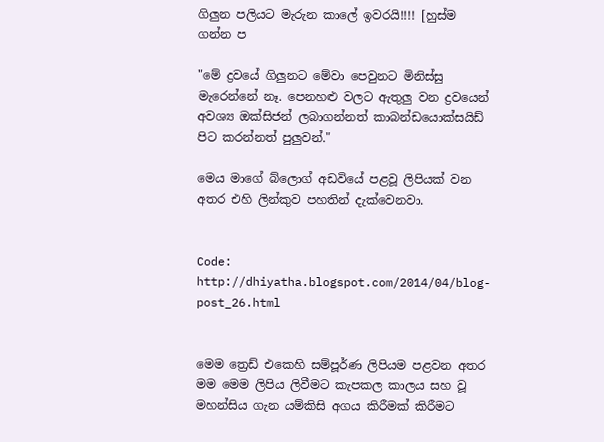ගිලුන පලියට මැරුන කාලේ ඉවරයි!!!! [හුස්ම ගන්න ප

"මේ ද්‍රවයේ ගිලුනට මේවා පෙවුනට මිනිස්සු මැරෙන්නේ නෑ. පෙනහළු වලට ඇතුලු වන ද්‍රවයෙන් අවශ්‍ය ඔක්සිජන් ලබාගන්නත් කාබන්ඩයොක්සයිඩ් පිට කරන්නත් පුලුවන්."

මෙය මාගේ බ්ලොග් අඩවියේ පළවූ ලිපියක් වන අතර එහි ලින්කුව පහතින් දැක්වෙනවා.


Code:
http://dhiyatha.blogspot.com/2014/04/blog-post_26.html


මෙම ත්‍රෙඩ් එකෙහි සම්පූර්ණ ලිපියම පළවන අතර මම මෙම ලිපිය ලිවීමට කැපකල කාලය සහ වූ මහන්සිය ගැන යම්කිසි අගය කිරීමක් කිරීමට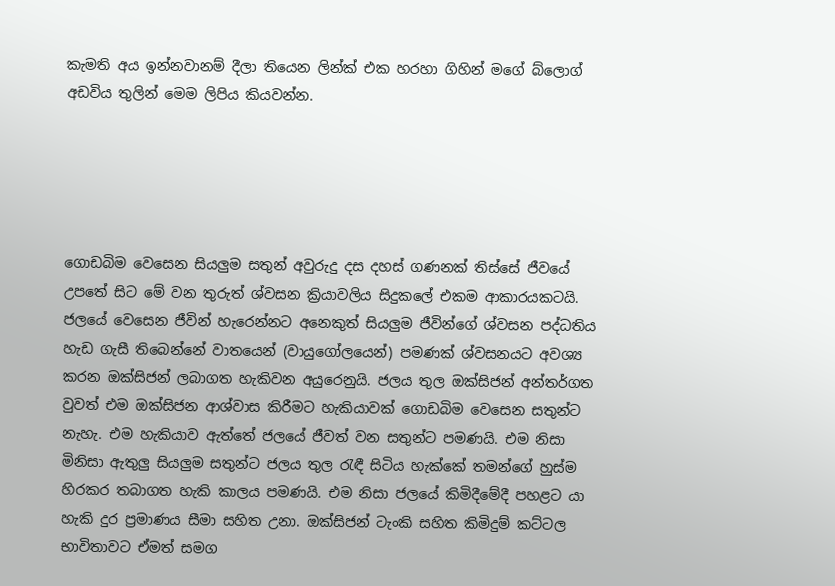කැමති අය ඉන්නවානම් දීලා තියෙන ලින්ක් එක හරහා ගිහින් මගේ බ්ලොග් අඩවිය තුලින් මෙම ලිපිය කියවන්න.





ගොඩබිම වෙසෙන සියලුම සතුන් අවුරුදු දස දහස් ගණනක් තිස්සේ ජීවයේ උපතේ සිට මේ වන තුරුත් ශ්වසන ක්‍රියාවලිය සිදුකලේ එකම ආකාරයකටයි. ජලයේ වෙසෙන ජීවින් හැරෙන්නට අනෙකුත් සියලුම ජීවින්ගේ ශ්වසන පද්ධතිය හැඩ ගැසී තිබෙන්නේ වාතයෙන් (වායුගෝලයෙන්) පමණක් ශ්වසනයට අවශ්‍ය කරන ඔක්සිජන් ලබාගත හැකිවන අයුරෙනුයි. ජලය තුල ඔක්සිජන් අන්තර්ගත වුවත් එම ඔක්සිජන ආශ්වාස කිරීමට හැකියාවක් ගොඩබිම වෙසෙන සතුන්ට නැහැ. එම හැකියාව ඇත්තේ ජලයේ ජීවත් වන සතුන්ට පමණයි. එම නිසා මිනිසා ඇතුලු සියලුම සතුන්ට ජලය තුල රැඳී සිටිය හැක්කේ තමන්ගේ හුස්ම හිරකර තබාගත හැකි කාලය පමණයි. එම නිසා ජලයේ කිමිදීමේදී පහළට යා හැකි දුර ප්‍රමාණය සීමා සහිත උනා. ඔක්සිජන් ටැංකි සහිත කිමිදුම් කට්ටල භාවිතාවට ඒමත් සමග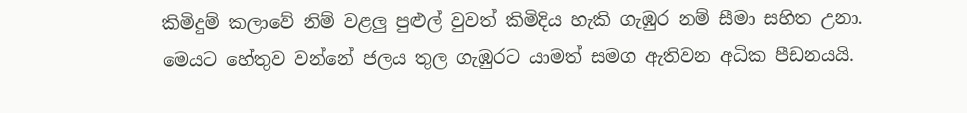කිමිදුම් කලාවේ නිම් වළලු පුළුල් වුවත් කිමිදිය හැකි ගැඹුර නම් සීමා සහිත උනා. මෙයට හේතුව වන්නේ ජලය තුල ගැඹුරට යාමත් සමග ඇතිවන අධික පීඩනයයි.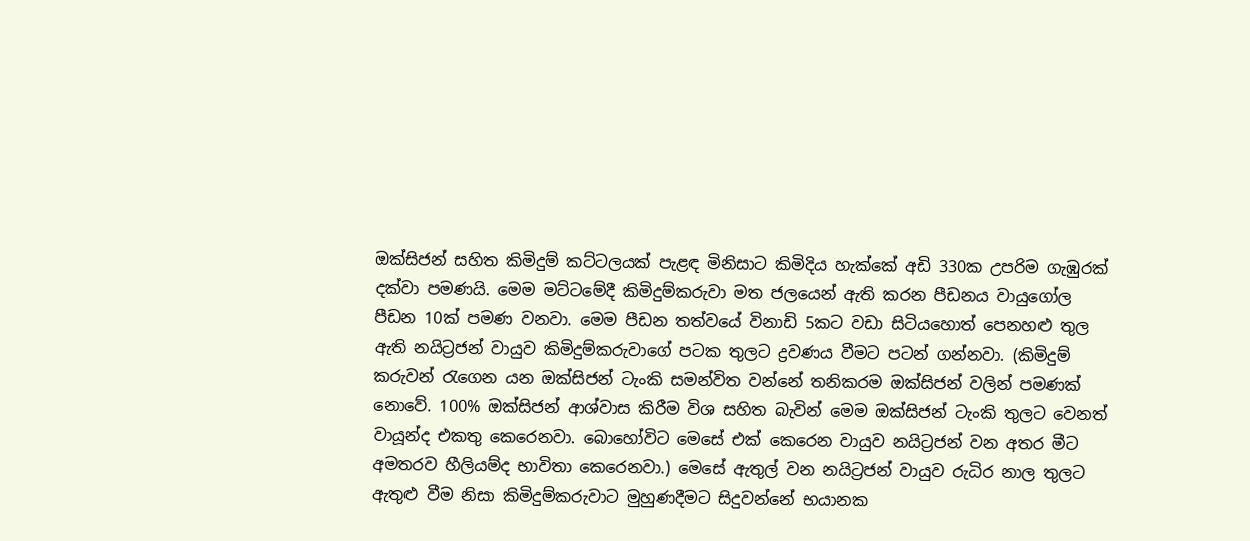ඔක්සිජන් සහිත කිමිදුම් කට්ටලයක් පැළඳ මිනිසාට කිමිදිය හැක්කේ අඩි 330ක උපරිම ගැඹුරක් දක්වා පමණයි. මෙම මට්ටමේදී කිමිදුම්කරුවා මත ජලයෙන් ඇති කරන පීඩනය වායුගෝල පීඩන 10ක් පමණ වනවා. මෙම පීඩන තත්වයේ විනාඩි 5කට වඩා සිටියහොත් පෙනහළු තුල ඇති නයිට්‍රජන් වායුව කිමිදුම්කරුවාගේ පටක තුලට ද්‍රවණය වීමට පටන් ගන්නවා. (කිමිදුම් කරුවන් රැගෙන යන ඔක්සිජන් ටැංකි සමන්විත වන්නේ තනිකරම ඔක්සිජන් වලින් පමණක් නොවේ. 100% ඔක්සිජන් ආශ්වාස කිරීම විශ සහිත බැවින් මෙම ඔක්සිජන් ටැංකි තුලට වෙනත් වායූන්ද එකතු කෙරෙනවා. බොහෝවිට මෙසේ එක් කෙරෙන වායුව නයිට්‍රජන් වන අතර මීට අමතරව හීලියම්ද භාවිතා කෙරෙනවා.) මෙසේ ඇතුල් වන නයිට්‍රජන් වායුව රුධිර නාල තුලට ඇතුළු වීම නිසා කිමිදුම්කරුවාට මුහුණදීමට සිදුවන්නේ භයානක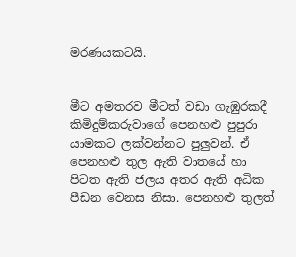මරණයකටයි.


මීට අමතරව මීටත් වඩා ගැඹුරකදී කිමිදුම්කරුවාගේ පෙනහළු පුපුරා යාමකට ලක්වන්නට පුලුවන්. ඒ පෙනහළු තුල ඇති වාතයේ හා පිටත ඇති ජලය අතර ඇති අධික පීඩන වෙනස නිසා. පෙනහළු තුලත්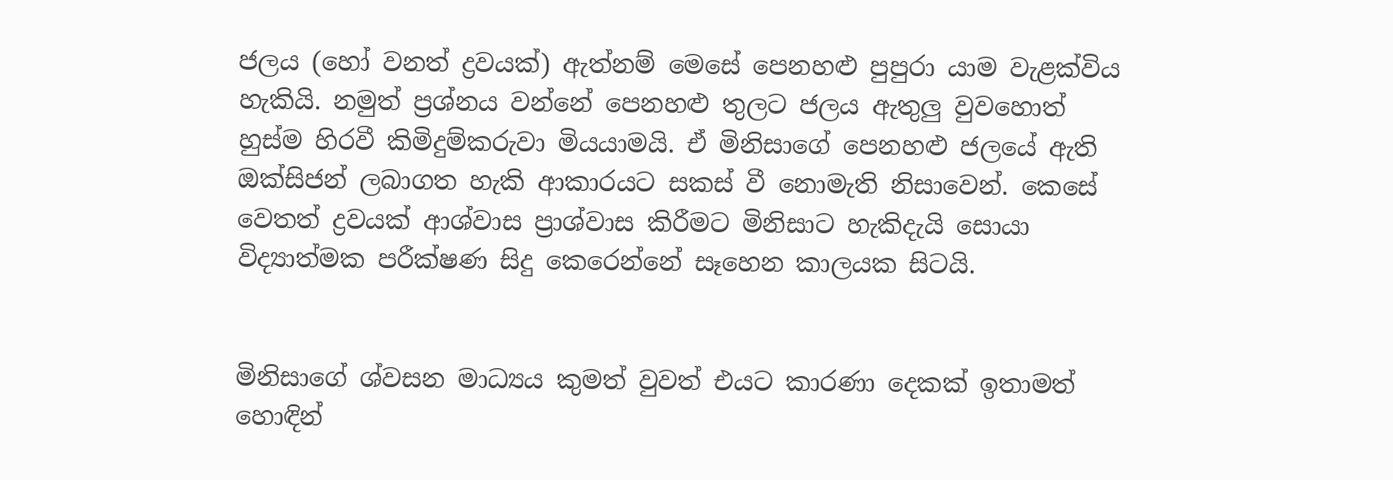ජලය (හෝ වනත් ද්‍රවයක්) ඇත්නම් මෙසේ පෙනහළු පුපුරා යාම වැළක්විය හැකියි. නමුත් ප්‍රශ්නය වන්නේ පෙනහළු තුලට ජලය ඇතුලු වුවහොත් හුස්ම හිරවී කිමිදුම්කරුවා මියයාමයි. ඒ මිනිසාගේ පෙනහළු ජලයේ ඇති ඔක්සිජන් ලබාගත හැකි ආකාරයට සකස් වී නොමැති නිසාවෙන්. කෙසේ වෙතත් ද්‍රවයක් ආශ්වාස ප්‍රාශ්වාස කිරීමට මිනිසාට හැකිදැයි සොයා විද්‍යාත්මක පරීක්ෂණ සිදු කෙරෙන්නේ සෑහෙන කාලයක සිටයි.


මිනිසාගේ ශ්වසන මාධ්‍යය කුමත් වුවත් එයට කාරණා දෙකක් ඉතාමත් හොඳින්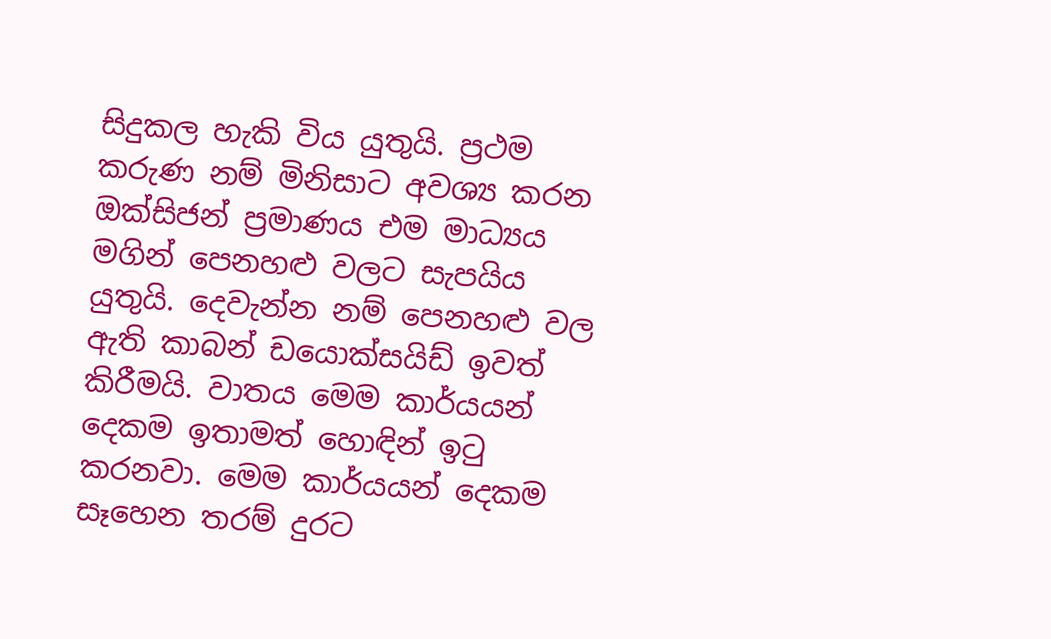සිදුකල හැකි විය යුතුයි. ප්‍රථම කරුණ නම් මිනිසාට අවශ්‍ය කරන ඔක්සිජන් ප්‍රමාණය එම මාධ්‍යය මගින් පෙනහළු වලට සැපයිය යුතුයි. දෙවැන්න නම් පෙනහළු වල ඇති කාබන් ඩයොක්සයිඩ් ඉවත් කිරීමයි. වාතය මෙම කාර්යයන් දෙකම ඉතාමත් හොඳින් ඉටු කරනවා. මෙම කාර්යයන් දෙකම සෑහෙන තරම් දුරට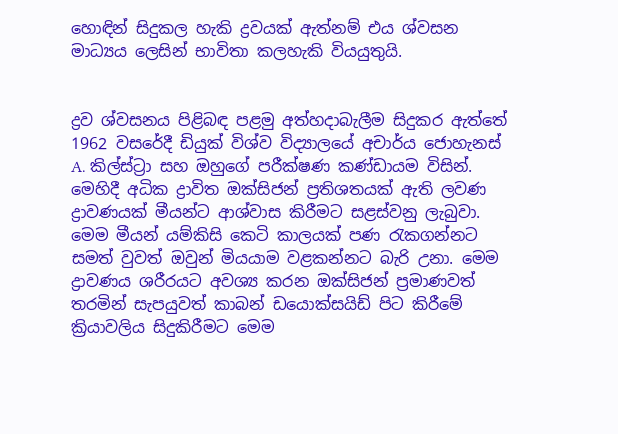හොඳින් සිදුකල හැකි ද්‍රවයක් ඇත්නම් එය ශ්වසන මාධ්‍යය ලෙසින් භාවිතා කලහැකි වියයුතුයි.


ද්‍රව ශ්වසනය පිළිබඳ පළමු අත්හදාබැලීම සිදුකර ඇත්තේ 1962 වසරේදී ඩියුක් විශ්ව විද්‍යාලයේ අචාර්ය ජොහැනස් A. කිල්ස්ට්‍රා සහ ඔහුගේ පරීක්ෂණ කණ්ඩායම විසින්. මෙහිදී අධික ද්‍රාවිත ඔක්සිජන් ප්‍රතිශතයක් ඇති ලවණ ද්‍රාවණයක් මීයන්ට ආශ්වාස කිරීමට සළස්වනු ලැබුවා. මෙම මීයන් යම්කිසි කෙටි කාලයක් පණ රැකගන්නට සමත් වුවත් ඔවුන් මියයාම වළකන්නට බැරි උනා. මෙම ද්‍රාවණය ශරීරයට අවශ්‍ය කරන ඔක්සිජන් ප්‍රමාණවත් තරමින් සැපයුවත් කාබන් ඩයොක්සයිඩ් පිට කිරීමේ ක්‍රියාවලිය සිදුකිරීමට මෙම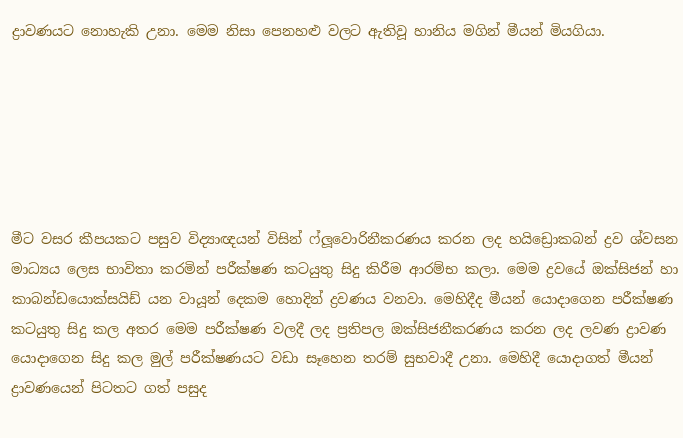ද්‍රාවණයට නොහැකි උනා. මෙම නිසා පෙනහළු වලට ඇතිවූ හානිය මගින් මීයන් මියගියා.






මීට වසර කීපයකට පසුව විද්‍යාඥයන් විසින් ෆ්ලූවොරිනීකරණය කරන ලද හයිඩ්‍රොකබන් ද්‍රව ශ්වසන මාධ්‍යය ලෙස භාවිතා කරමින් පරීක්ෂණ කටයුතු සිදු කිරීම ආරම්භ කලා. මෙම ද්‍රවයේ ඔක්සිජන් හා කාබන්ඩයොක්සයිඩ් යන වායූන් දෙකම හොදින් ද්‍රවණය වනවා. මෙහිදීද මීයන් යොදාගෙන පරීක්ෂණ කටයුතු සිදු කල අතර මෙම පරීක්ෂණ වලදී ලද ප්‍රතිපල ඔක්සිජනීකරණය කරන ලද ලවණ ද්‍රාවණ යොදාගෙන සිදු කල මුල් පරීක්ෂණයට වඩා සෑහෙන තරම් සුභවාදී උනා. මෙහිදී යොදාගත් මීයන් ද්‍රාවණයෙන් පිටතට ගත් පසුද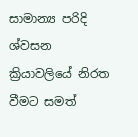සාමාන්‍ය පරිදි ශ්වසන ක්‍රියාවලියේ නිරත වීමට සමත්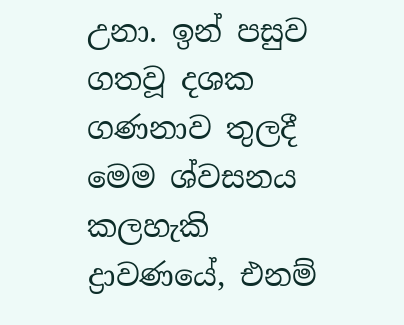උනා. ඉන් පසුව ගතවූ දශක ගණනාව තුලදී මෙම ශ්වසනය කලහැකි ද්‍රාවණයේ, එනම්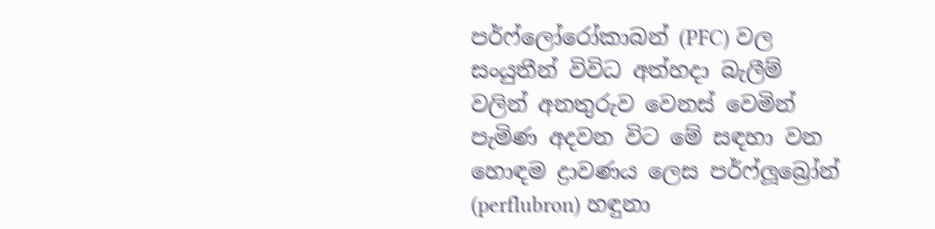පර්ෆ්ලෝරෝකාබන් (PFC) වල සංයුතීන් විවිධ අත්හදා බැලීම් වලින් අනතුරුව වෙනස් වෙමින් පැමිණ අදවන විට මේ සඳහා වන හොඳම ද්‍රාවණය ලෙස පර්ෆ්ලූබ්‍රෝන් (perflubron) හඳුනා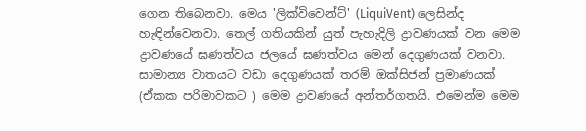ගෙන තිබෙනවා. මෙය 'ලික්විවෙන්ට්' (LiquiVent) ලෙසින්ද හැඳින්වෙනවා. තෙල් ගතියකින් යුත් පැහැදිලි ද්‍රාවණයක් වන මෙම ද්‍රාවණයේ ඝණත්වය ජලයේ ඝණත්වය මෙන් දෙගුණයක් වනවා. සාමාන්‍ය වාතයට වඩා දෙගුණයක් තරම් ඔක්සිජන් ප්‍රමාණයක් (ඒකක පරිමාවකට ) මෙම ද්‍රාවණයේ අන්තර්ගතයි. එමෙන්ම මෙම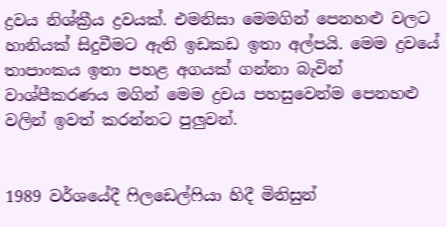ද්‍රවය නිශ්ක්‍රීය ද්‍රවයක්. එමනිසා මෙමගින් පෙනහළු වලට හානියක් සිදුවීමට ඇති ඉඩකඩ ඉතා අල්පයි. මෙම ද්‍රවයේ තාපාංකය ඉතා පහළ අගයක් ගන්නා බැවින් වාශ්පීකරණය මගින් මෙම ද්‍රවය පහසුවෙන්ම පෙනහළු වලින් ඉවත් කරන්නට පුලුවන්.


1989 වර්ශයේදී ෆිලඩෙල්ෆියා හිදී මිනිසුන්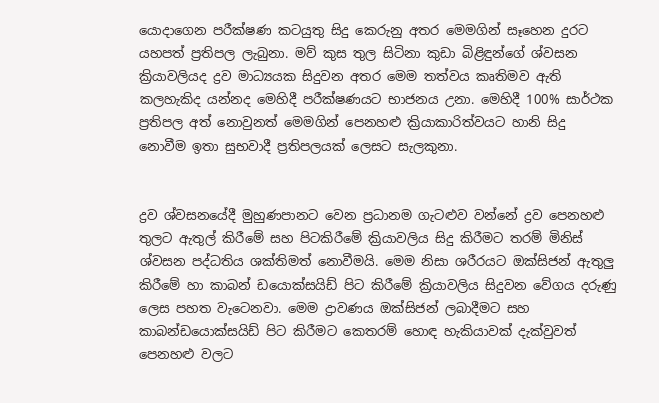යොදාගෙන පරීක්ෂණ කටයුතු සිදු කෙරුනු අතර මෙමගින් සෑහෙන දුරට යහපත් ප්‍රතිපල ලැබුනා. මව් කුස තුල සිටිනා කුඩා බිළිඳුන්ගේ ශ්වසන ක්‍රියාවලියද ද්‍රව මාධ්‍යයක සිදුවන අතර මෙම තත්වය කෘතිමව ඇති කලහැකිද යන්නද මෙහිදී පරීක්ෂණයට භාජනය උනා. මෙහිදී 100% සාර්ථක ප්‍රතිපල අත් නොවුනත් මෙමගින් පෙනහළු ක්‍රියාකාරිත්වයට හානි සිදු නොවීම ඉතා සුභවාදී ප්‍රතිපලයක් ලෙසට සැලකුනා.


ද්‍රව ශ්වසනයේදී මුහුණපානට වෙන ප්‍රධානම ගැටළුව වන්නේ ද්‍රව පෙනහළු තුලට ඇතුල් කිරීමේ සහ පිටකිරීමේ ක්‍රියාවලිය සිදු කිරීමට තරම් මිනිස් ශ්වසන පද්ධතිය ශක්තිමත් නොවීමයි. මෙම නිසා ශරීරයට ඔක්සිජන් ඇතුලු කිරීමේ හා කාබන් ඩයොක්සයිඩ් පිට කිරීමේ ක්‍රියාවලිය සිදුවන වේගය දරුණු ලෙස පහත වැටෙනවා. මෙම ද්‍රාවණය ඔක්සිජන් ලබාදීමට සහ කාබන්ඩයොක්සයිඩ් පිට කිරීමට කෙතරම් හොඳ හැකියාවක් දැක්වුවත් පෙනහළු වලට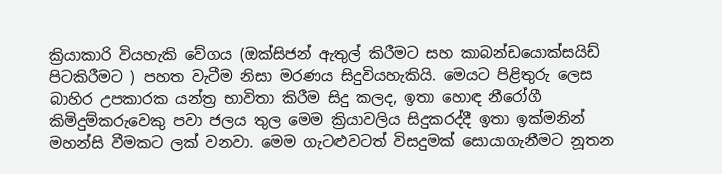ක්‍රියාකාරි වියහැකි වේගය (ඔක්සිජන් ඇතුල් කිරීමට සහ කාබන්ඩයොක්සයිඩ් පිටකිරීමට ) පහත වැටීම නිසා මරණය සිදුවියහැකියි. මෙයට පිළිතුරු ලෙස බාහිර උපකාරක යන්ත්‍ර භාවිතා කිරීම සිදු කලද, ඉතා හොඳ නීරෝගී කිමිදුම්කරුවෙකු පවා ජලය තුල මෙම ක්‍රියාවලිය සිදුකරද්දී ඉතා ඉක්මනින් මහන්සි වීමකට ලක් වනවා. මෙම ගැටළුවටත් විසදුමක් සොයාගැනීමට නූතන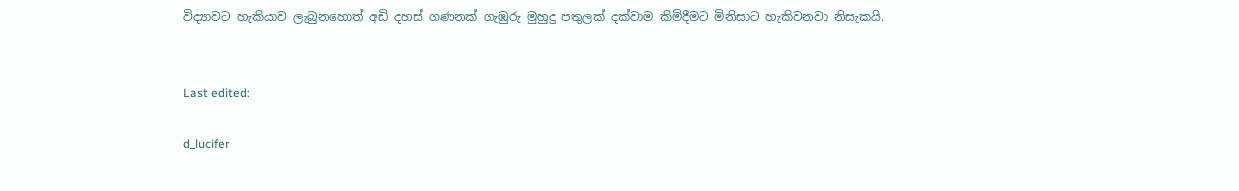විද්‍යාවට හැකියාව ලැබුනහොත් අඩි දහස් ගණනක් ගැඹුරු මුහුදු පතුලක් දක්වාම කිමිදීමට මිනිසාට හැකිවනවා නිසැකයි.


Last edited:

d_lucifer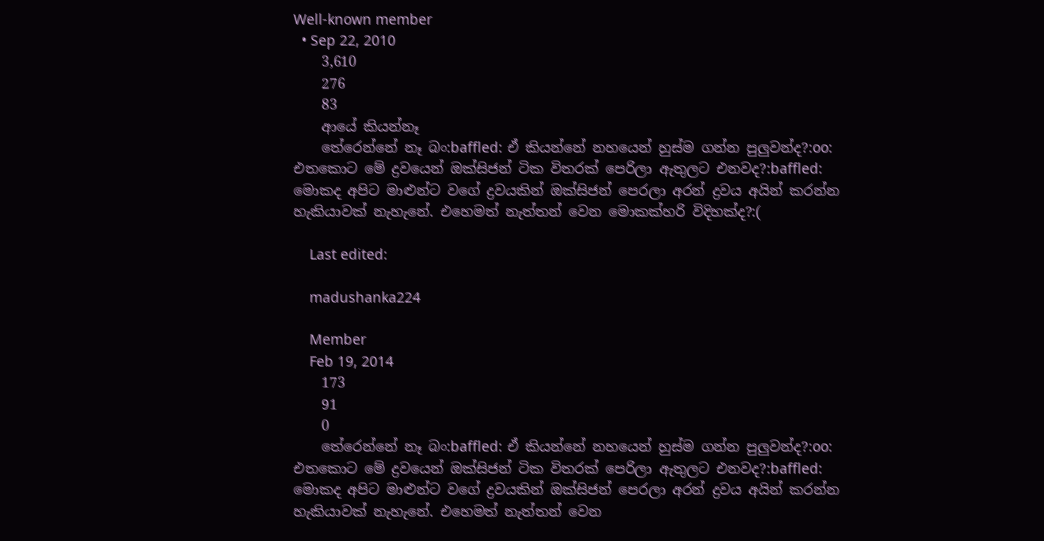Well-known member
  • Sep 22, 2010
    3,610
    276
    83
    ආයේ කියන්නෑ
    තේරෙන්නේ නෑ බං:baffled: ඒ කියන්නේ නහයෙන් හුස්ම ගන්න පුලුවන්ද?:oo: එතකොට මේ ද්‍රවයෙන් ඔක්සිජන් ටික විතරක් පෙරිලා ඇතුලට එනවද?:baffled: මොකද අපිට මාළුන්ට වගේ ද්‍රවයකින් ඔක්සිජන් පෙරලා අරන් ද්‍රවය අයින් කරන්න හැකියාවක් නැහැනේ. එහෙමත් නැත්තන් වෙන මොකක්හරි විදිහක්ද?:(

    Last edited:

    madushanka224

    Member
    Feb 19, 2014
    173
    91
    0
    තේරෙන්නේ නෑ බං:baffled: ඒ කියන්නේ නහයෙන් හුස්ම ගන්න පුලුවන්ද?:oo: එතකොට මේ ද්‍රවයෙන් ඔක්සිජන් ටික විතරක් පෙරිලා ඇතුලට එනවද?:baffled: මොකද අපිට මාළුන්ට වගේ ද්‍රවයකින් ඔක්සිජන් පෙරලා අරන් ද්‍රවය අයින් කරන්න හැකියාවක් නැහැනේ. එහෙමත් නැත්තන් වෙන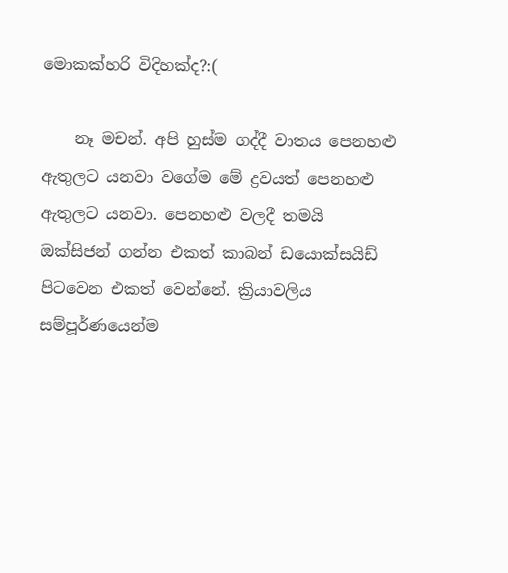මොකක්හරි විදිහක්ද?:(

    නෑ මචන්. අපි හුස්ම ගද්දී වාතය පෙනහළු ඇතුලට යනවා වගේම මේ ද්‍රවයත් පෙනහළු ඇතුලට යනවා. පෙනහළු වලදී තමයි ඔක්සිජන් ගන්න එකත් කාබන් ඩයොක්සයිඩ් පිටවෙන එකත් වෙන්නේ. ක්‍රියාවලිය සම්පූර්ණයෙන්ම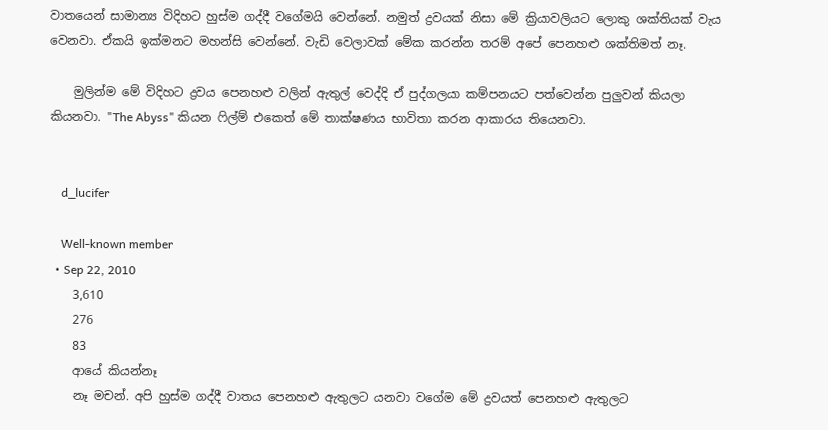වාතයෙන් සාමාන්‍ය විදිහට හුස්ම ගද්දී වගේමයි වෙන්නේ. නමුත් ද්‍රවයක් නිසා මේ ක්‍රියාවලියට ලොකු ශක්තියක් වැය වෙනවා. ඒකයි ඉක්මනට මහන්සි වෙන්නේ. වැඩි වෙලාවක් මේක කරන්න තරම් අපේ පෙනහළු ශක්තිමත් නෑ.

    මුලින්ම මේ විදිහට ද්‍රවය පෙනහළු වලින් ඇතුල් වෙද්දි ඒ පුද්ගලයා කම්පනයට පත්වෙන්න පුලුවන් කියලා කියනවා. "The Abyss" කියන ෆිල්ම් එකෙත් මේ තාක්ෂණය භාවිතා කරන ආකාරය තියෙනවා.


    d_lucifer

    Well-known member
  • Sep 22, 2010
    3,610
    276
    83
    ආයේ කියන්නෑ
    නෑ මචන්. අපි හුස්ම ගද්දී වාතය පෙනහළු ඇතුලට යනවා වගේම මේ ද්‍රවයත් පෙනහළු ඇතුලට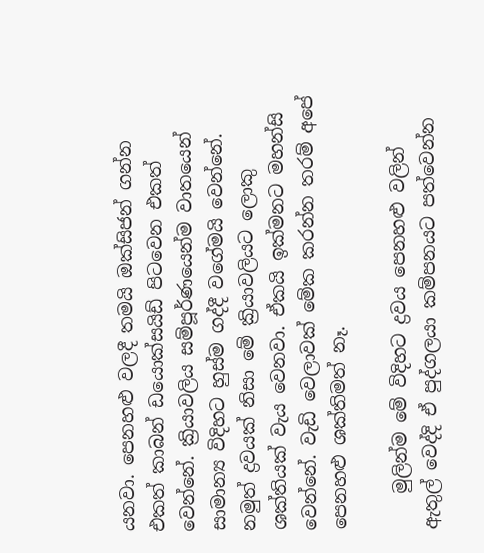යනවා. පෙනහළු වලදී තමයි ඔක්සිජන් ගන්න එකත් කාබන් ඩයොක්සයිඩ් පිටවෙන එකත් වෙන්නේ. ක්‍රියාවලිය සම්පූර්ණයෙන්ම වාතයෙන් සාමාන්‍ය විදිහට හුස්ම ගද්දී වගේමයි වෙන්නේ. නමුත් ද්‍රවයක් නිසා මේ ක්‍රියාවලියට ලොකු ශක්තියක් වැය වෙනවා. ඒකයි ඉක්මනට මහන්සි වෙන්නේ. වැඩි වෙලාවක් මේක කරන්න තරම් අපේ පෙනහළු ශක්තිමත් නෑ.

    මුලින්ම මේ විදිහට ද්‍රවය පෙනහළු වලින් ඇතුල් වෙද්දි ඒ පුද්ගලයා කම්පනයට පත්වෙන්න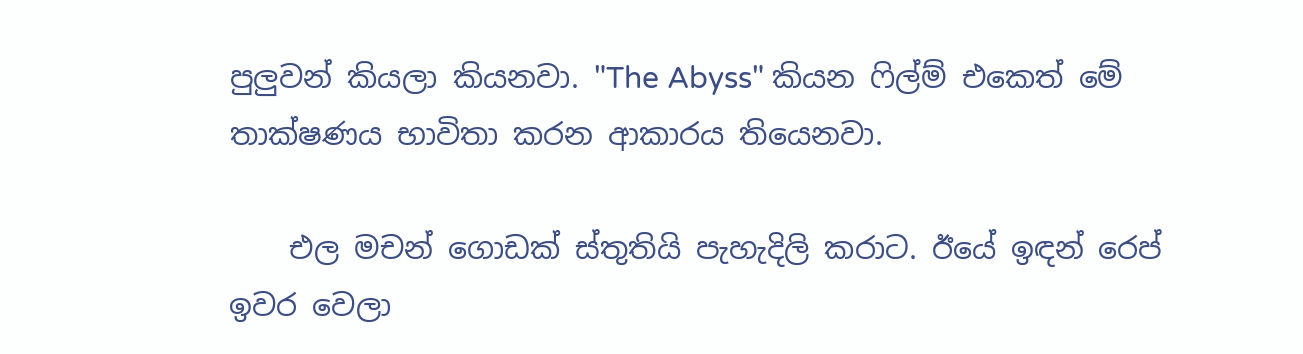පුලුවන් කියලා කියනවා. "The Abyss" කියන ෆිල්ම් එකෙත් මේ තාක්ෂණය භාවිතා කරන ආකාරය තියෙනවා.

    එල මචන් ගොඩක් ස්තුතියි පැහැදිලි කරාට. ඊයේ ඉඳන් රෙප් ඉවර වෙලා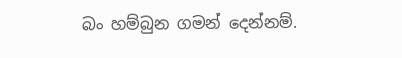බං හම්බුන ගමන් දෙන්නම්.